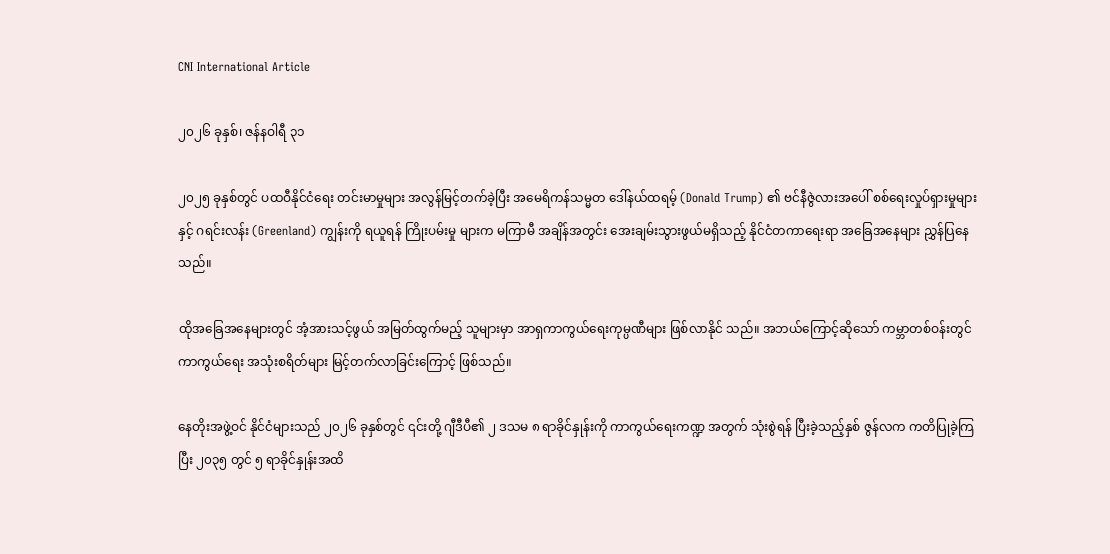CNI International Article

၂၀၂၆ ခုနှစ်၊ ဇန်နဝါရီ ၃၁

၂၀၂၅ ခုနှစ်တွင် ပထဝီနိုင်ငံရေး တင်းမာမှုများ အလွန်မြင့်တက်ခဲ့ပြီး အမေရိကန်သမ္မတ ဒေါ်နယ်ထရမ့် (Donald Trump) ၏ ဗင်နီဇွဲလားအပေါ် စစ်ရေးလှုပ်ရှားမှုများနှင့် ဂရင်းလန်း (Greenland) ကျွန်းကို ရယူရန် ကြိုးပမ်းမှု များက မကြာမီ အချိန်အတွင်း အေးချမ်းသွားဖွယ်မရှိသည့် နိုင်ငံတကာရေးရာ အခြေအနေများ ညွှန်ပြနေသည်။

ထိုအခြေအနေများတွင် အံ့အားသင့်ဖွယ် အမြတ်ထွက်မည့် သူများမှာ အာရှကာကွယ်ရေးကုမ္ပဏီများ ဖြစ်လာနိုင် သည်။ အဘယ်ကြောင့်ဆိုသော် ကမ္ဘာတစ်ဝန်းတွင် ကာကွယ်ရေး အသုံးစရိတ်များ မြင့်တက်လာခြင်းကြောင့် ဖြစ်သည်။

နေတိုးအဖွဲ့ဝင် နိုင်ငံများသည် ၂၀၂၆ ခုနှစ်တွင် ၎င်းတို့ ဂျီဒီပီ၏ ၂ ဒသမ ၈ ရာခိုင်နှုန်းကို ကာကွယ်ရေးကဏ္ဍ အတွက် သုံးစွဲရန် ပြီးခဲ့သည့်နှစ် ဇွန်လက ကတိပြုခဲ့ကြပြီး ၂၀၃၅ တွင် ၅ ရာခိုင်နှုန်းအထိ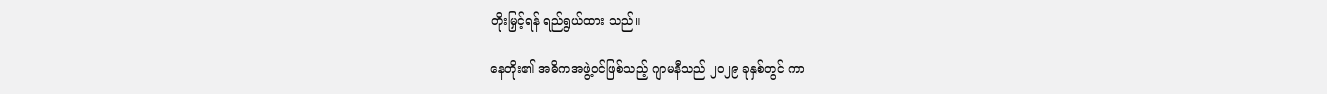တိုးမြှင့်ရန် ရည်ရွယ်ထား သည်။

နေတိုး၏ အဓိကအဖွဲ့ဝင်ဖြစ်သည့် ဂျာမနီသည် ၂၀၂၉ ခုနှစ်တွင် ကာ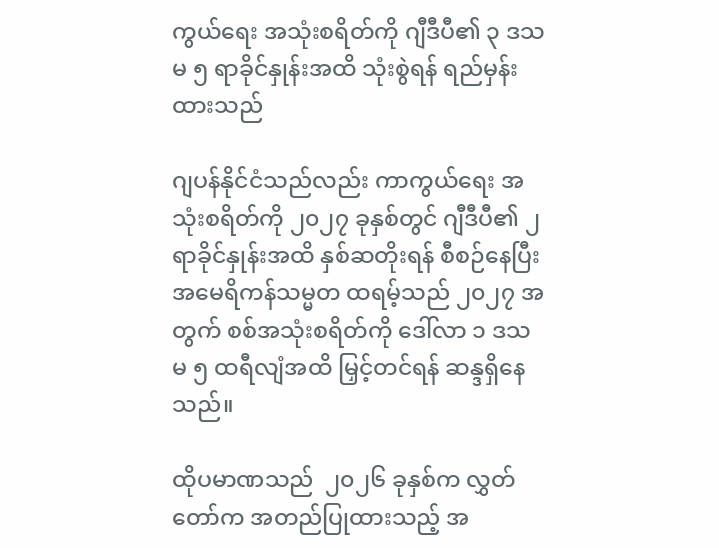ကွယ်ရေး အသုံးစရိတ်ကို ဂျီဒီပီ၏ ၃ ဒသမ ၅ ရာခိုင်နှုန်းအထိ သုံးစွဲရန် ရည်မှန်းထားသည်

ဂျပန်နိုင်ငံသည်လည်း ကာကွယ်ရေး အသုံးစရိတ်ကို ၂၀၂၇ ခုနှစ်တွင် ဂျီဒီပီ၏ ၂ ရာခိုင်နှုန်းအထိ နှစ်ဆတိုးရန် စီစဉ်နေပြီး အမေရိကန်သမ္မတ ထရမ့်သည် ၂၀၂၇ အတွက် စစ်အသုံးစရိတ်ကို ဒေါ်လာ ၁ ဒသမ ၅ ထရီလျံအထိ မြှင့်တင်ရန် ဆန္ဒရှိနေသည်။

ထိုပမာဏသည်  ၂၀၂၆ ခုနှစ်က လွှတ်တော်က အတည်ပြုထားသည့် အ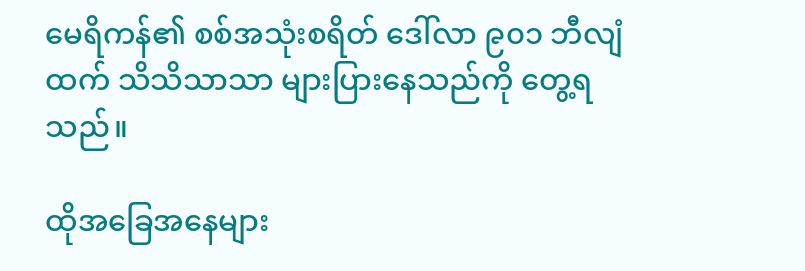မေရိကန်၏ စစ်အသုံးစရိတ် ဒေါ်လာ ၉၀၁ ဘီလျံထက် သိသိသာသာ များပြားနေသည်ကို တွေ့ရသည်။

ထိုအခြေအနေများ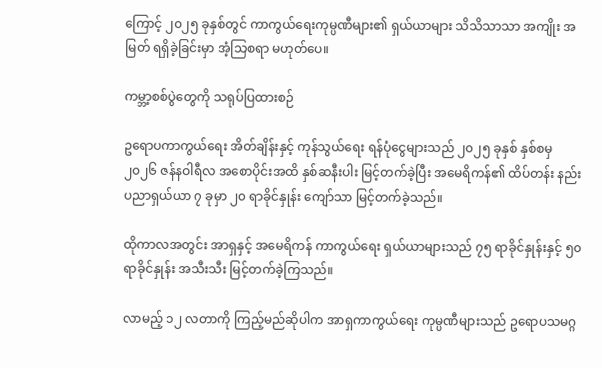ကြောင့် ၂၀၂၅ ခုနှစ်တွင် ကာကွယ်ရေးကုမ္ပဏီများ၏ ရှယ်ယာများ သိသိသာသာ အကျိုး အမြတ် ရရှိခဲ့ခြင်းမှာ အံ့သြစရာ မဟုတ်ပေ။

ကမ္ဘာ့စစ်ပွဲတွေကို သရုပ်ပြထားစဉ်

ဥရောပကာကွယ်ရေး အိတ်ချိန်းနှင့် ကုန်သွယ်ရေး ရန်ပုံငွေများသည် ၂၀၂၅ ခုနှစ် နှစ်စမှ ၂၀၂၆ ဇန်နဝါရီလ အစောပိုင်းအထိ နှစ်ဆနီးပါး မြင့်တက်ခဲ့ပြီး အမေရိကန်၏ ထိပ်တန်း နည်းပညာရှယ်ယာ ၇ ခုမှာ ၂၀ ရာခိုင်နှုန်း ကျော်သာ မြင့်တက်ခဲ့သည်။

ထိုကာလအတွင်း အာရှနှင့် အမေရိကန် ကာကွယ်ရေး ရှယ်ယာများသည် ၇၅ ရာခိုင်နှုန်းနှင့် ၅၀ ရာခိုင်နှုန်း အသီးသီး မြင့်တက်ခဲ့ကြသည်။

လာမည့် ၁၂ လတာကို ကြည့်မည်ဆိုပါက အာရှကာကွယ်ရေး ကုမ္ပဏီများသည် ဥရောပသမဂ္ဂ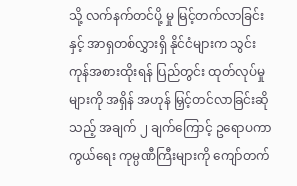သို့ လက်နက်တင်ပို့ မှု မြင့်တက်လာခြင်းနှင့် အာရှတစ်လွှားရှိ နိုင်ငံများက သွင်းကုန်အစားထိုးရန် ပြည်တွင်း ထုတ်လုပ်မှုများကို အရှိန် အဟုန် မြှင့်တင်လာခြင်းဆိုသည့် အချက် ၂ ချက်ကြောင့် ဥရောပကာကွယ်ရေး ကုမ္ပဏီကြီးများကို ကျော်တက်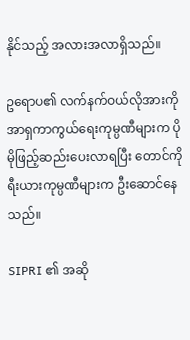နိုင်သည့် အလားအလာရှိသည်။

ဥရောပ၏ လက်နက်ဝယ်လိုအားကို အာရှကာကွယ်ရေးကုမ္ပဏီများက ပိုမိုဖြည့်ဆည်းပေးလာရပြီး တောင်ကိုရီးယားကုမ္ပဏီများက ဦးဆောင်နေသည်။

SIPRI ၏ အဆို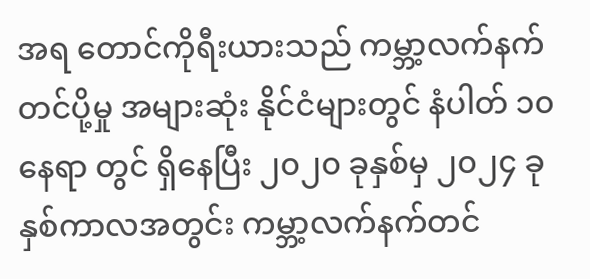အရ တောင်ကိုရီးယားသည် ကမ္ဘာ့လက်နက်တင်ပို့မှု အများဆုံး နိုင်ငံများတွင် နံပါတ် ၁၀ နေရာ တွင် ရှိနေပြီး ၂၀၂၀ ခုနှစ်မှ ၂၀၂၄ ခုနှစ်ကာလအတွင်း ကမ္ဘာ့လက်နက်တင်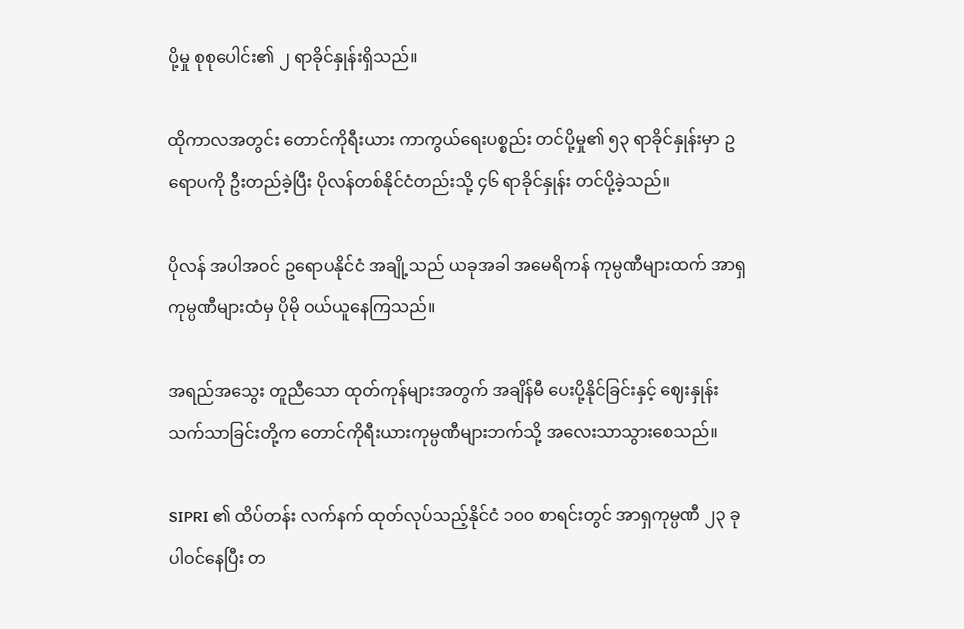ပို့မှု စုစုပေါင်း၏ ၂ ရာခိုင်နှုန်းရှိသည်။

ထိုကာလအတွင်း တောင်ကိုရီးယား ကာကွယ်ရေးပစ္စည်း တင်ပို့မှု၏ ၅၃ ရာခိုင်နှုန်းမှာ ဥရောပကို ဦးတည်ခဲ့ပြီး ပိုလန်တစ်နိုင်ငံတည်းသို့ ၄၆ ရာခိုင်နှုန်း တင်ပို့ခဲ့သည်။

ပိုလန် အပါအဝင် ဥရောပနိုင်ငံ အချို့သည် ယခုအခါ အမေရိကန် ကုမ္ပဏီများထက် အာရှကုမ္ပဏီများထံမှ ပိုမို ဝယ်ယူနေကြသည်။

အရည်အသွေး တူညီသော ထုတ်ကုန်များအတွက် အချိန်မီ ပေးပို့နိုင်ခြင်းနှင့် ဈေးနှုန်း သက်သာခြင်းတို့က တောင်ကိုရီးယားကုမ္ပဏီများဘက်သို့ အလေးသာသွားစေသည်။

SIPRI ၏ ထိပ်တန်း လက်နက် ထုတ်လုပ်သည့်နိုင်ငံ ၁၀၀ စာရင်းတွင် အာရှကုမ္ပဏီ ၂၃ ခု ပါဝင်နေပြီး တ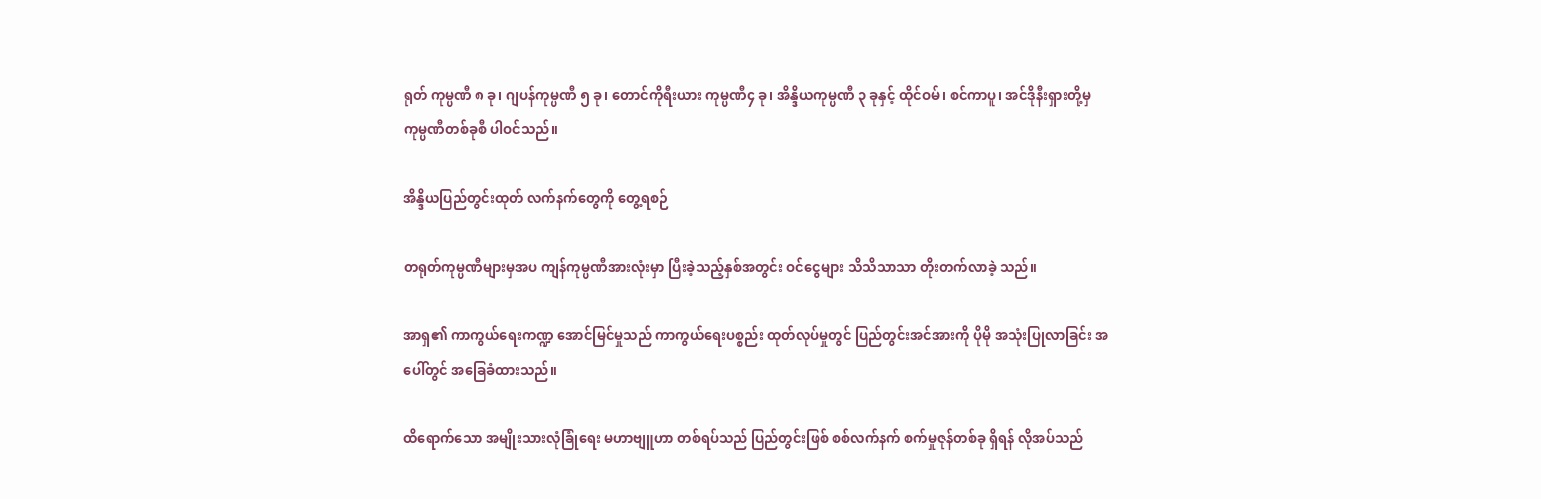ရုတ် ကုမ္ပဏီ ၈ ခု၊ ဂျပန်ကုမ္ပဏီ ၅ ခု၊ တောင်ကိုရီးယား ကုမ္ပဏီ၄ ခု၊ အိန္ဒိယကုမ္ပဏီ ၃ ခုနှင့် ထိုင်ဝမ်၊ စင်ကာပူ၊ အင်ဒိုနီးရှားတို့မှ ကုမ္ပဏီတစ်ခုစီ ပါဝင်သည်။

အိန္ဒိယပြည်တွင်းထုတ် လက်နက်တွေကို တွေ့ရစဉ်

တရုတ်ကုမ္ပဏီများမှအပ ကျန်ကုမ္ပဏီအားလုံးမှာ ပြီးခဲ့သည့်နှစ်အတွင်း ဝင်ငွေများ သိသိသာသာ တိုးတက်လာခဲ့ သည်။

အာရှ၏ ကာကွယ်ရေးကဏ္ဍ အောင်မြင်မှုသည် ကာကွယ်ရေးပစ္စည်း ထုတ်လုပ်မှုတွင် ပြည်တွင်းအင်အားကို ပိုမို အသုံးပြုလာခြင်း အပေါ်တွင် အခြေခံထားသည်။

ထိရောက်သော အမျိုးသားလုံခြုံရေး မဟာဗျူဟာ တစ်ရပ်သည် ပြည်တွင်းဖြစ် စစ်လက်နက် စက်မှုဇုန်တစ်ခု ရှိရန် လိုအပ်သည်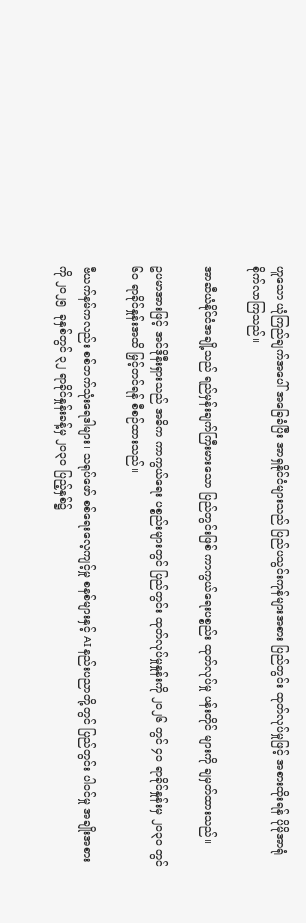ဟူသော ယုံကြည်ချက်အပေါ် အခြေခံပြီး အာရှနိုင်ငံများသည် ပြည်ပသွင်းကုန်များအစား ပြည်တွင်း ထုတ်လုပ်မှုဖြင့် အစားထိုးရန် ပိုမိုအာရုံစိုက်လာကြသည်။

အာဆီယံနိုင်ငံအချို့သည် ရည်မှန်းချက်ကြီးမားသော ပြည်တွင်းဖြစ် ကာကွယ်ရေးပစ္စည်း ထုတ်လုပ်မှု ပန်းတိုင် များကို ချမှတ်ထားသည်။

ဥပမာအားဖြင့် အင်ဒိုနီးရှားသည် အဓိက ကာကွယ်ရေး ပစ္စည်းများတွင် ပြည်တွင်း ထုတ်လုပ်မှုနှုန်းကို ၂၀၂၆ တွင် ၄၀ ရာခိုင်နှုန်းမှ ၂၀၃၀ တွင် ၆၀ ရာခိုင်နှုန်းအထိ မြှင့်တင်ရန် စီစဉ်ထားသည်။

ဗီယက်နမ်ကလည်း စစ်ဘက်သုံးရေဒါများ၊ သရုပ်ဖော် စစ်ရေးလေ့ကျင့်မှု စနစ်များနှင့် AI နည်းပညာတို့တွင် ပြည်တွင်း ပါဝင်မှု အချိုးအစားကို ၂၀၂၅  ခုနှစ်တွင် ၃၂ ရာခိုင်နှုန်းခန့်မှ ၂၀၃၀ ပြည့်နှစ်၌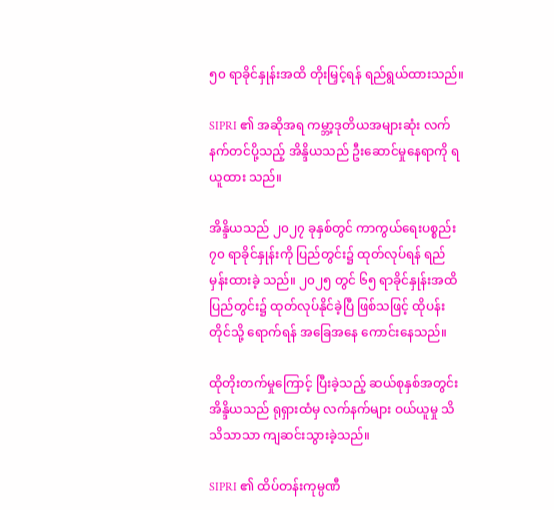၅၀ ရာခိုင်နှုန်းအထိ တိုးမြှင့်ရန် ရည်ရွယ်ထားသည်။

SIPRI ၏ အဆိုအရ ကမ္ဘာ့ဒုတိယအများဆုံး လက်နက်တင်ပို့သည့် အိန္ဒိယသည် ဦးဆောင်မှုနေရာကို ရယူထား သည်။

အိန္ဒိယသည် ၂၀၂၇ ခုနှစ်တွင် ကာကွယ်ရေးပစ္စည်း ၇၀ ရာခိုင်နှုန်းကို ပြည်တွင်း၌ ထုတ်လုပ်ရန် ရည်မှန်းထားခဲ့ သည်။ ၂၀၂၅ တွင် ၆၅ ရာခိုင်နှုန်းအထိ ပြည်တွင်း၌ ထုတ်လုပ်နိုင်ခဲ့ပြီ ဖြစ်သဖြင့် ထိုပန်းတိုင်သို့ ရောက်ရန် အခြေအနေ ကောင်းနေသည်။

ထိုတိုးတက်မှုကြောင့် ပြီးခဲ့သည့် ဆယ်စုနှစ်အတွင်း အိန္ဒိယသည် ရုရှားထံမှ လက်နက်များ ဝယ်ယူမှု သိသိသာသာ ကျဆင်းသွားခဲ့သည်။

SIPRI ၏ ထိပ်တန်းကုမ္ပဏီ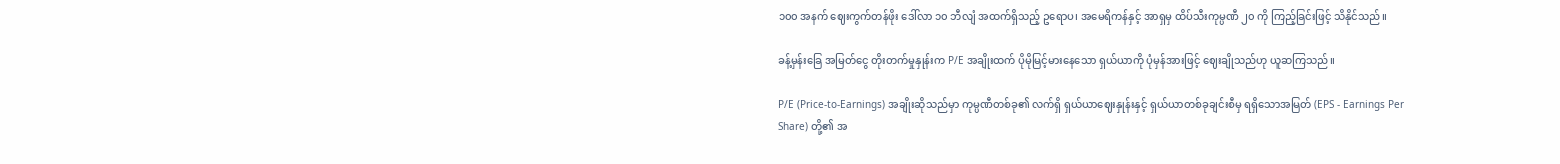၁၀၀ အနက် ဈေးကွက်တန်ဖိုး ဒေါ်လာ ၁၀ ဘီလျံ အထက်ရှိသည့် ဥရောပ၊ အမေရိကန်နှင့် အာရှမှ ထိပ်သီးကုမ္ပဏီ ၂၀ ကို ကြည့်ခြင်းဖြင့် သိနိုင်သည်။

ခန့်မှန်းခြေ အမြတ်ငွေ တိုးတက်မှုနှုန်းက P/E အချိုးထက် ပိုမိုမြင့်မားနေသော ရှယ်ယာကို ပုံမှန်အားဖြင့် ဈေးချိုသည်ဟု ယူဆကြသည်။

P/E (Price-to-Earnings) အချိုးဆိုသည်မှာ ကုမ္ပဏီတစ်ခု၏ လက်ရှိ ရှယ်ယာဈေးနှုန်းနှင့် ရှယ်ယာတစ်ခုချင်းစီမှ ရရှိသောအမြတ် (EPS - Earnings Per Share) တို့၏ အ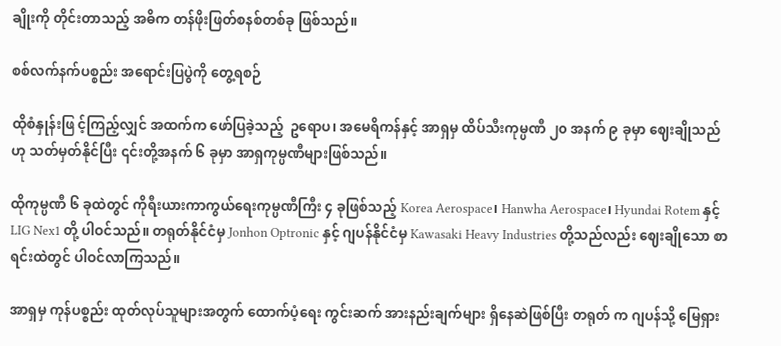ချိုးကို တိုင်းတာသည့် အဓိက တန်ဖိုးဖြတ်စနစ်တစ်ခု ဖြစ်သည်။

စစ်လက်နက်ပစ္စည်း အရောင်းပြပွဲကို တွေ့ရစဉ်

ထိုစံနှုန်းဖြ င့်ကြည့်လျှင် အထက်က ဖော်ပြခဲ့သည့်  ဥရောပ၊ အမေရိကန်နှင့် အာရှမှ ထိပ်သီးကုမ္ပဏီ ၂၀ အနက် ၉ ခုမှာ ဈေးချိုသည်ဟု သတ်မှတ်နိုင်ပြီး ၎င်းတို့အနက် ၆ ခုမှာ အာရှကုမ္ပဏီများဖြစ်သည်။

ထိုကုမ္ပဏီ ၆ ခုထဲတွင် ကိုရီးယားကာကွယ်ရေးကုမ္ပဏီကြီး ၄ ခုဖြစ်သည့် Korea Aerospace၊ Hanwha Aerospace၊ Hyundai Rotem နှင့် LIG Nex1 တို့ ပါဝင်သည်။ တရုတ်နိုင်ငံမှ Jonhon Optronic နှင့် ဂျပန်နိုင်ငံမှ Kawasaki Heavy Industries တို့သည်လည်း ဈေးချိုသော စာရင်းထဲတွင် ပါဝင်လာကြသည်။

အာရှမှ ကုန်ပစ္စည်း ထုတ်လုပ်သူများအတွက် ထောက်ပံ့ရေး ကွင်းဆက် အားနည်းချက်များ ရှိနေဆဲဖြစ်ပြီး တရုတ် က ဂျပန်သို့ မြေရှား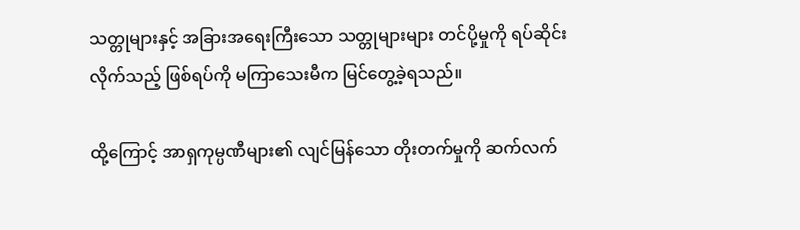သတ္တုများနှင့် အခြားအရေးကြီးသော သတ္တုများများ တင်ပို့မှုကို ရပ်ဆိုင်းလိုက်သည့် ဖြစ်ရပ်ကို မကြာသေးမီက မြင်တွေ့ခဲ့ရသည်။

ထို့ကြောင့် အာရှကုမ္ပဏီများ၏ လျင်မြန်သော တိုးတက်မှုကို ဆက်လက်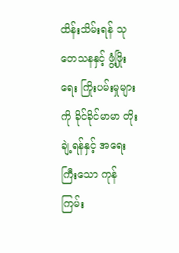ထိန်းသိမ်းရန် သုတေသနနှင့် ဖွံ့ဖြိုးရေး ကြိုးပမ်းမှုများကို ခိုင်ခိုင်မာမာ တိုးချဲ့ရန်နှင့် အရေးကြီးသော ကုန်ကြမ်း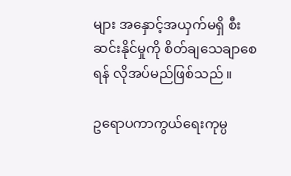များ အနှောင့်အယှက်မရှိ စီးဆင်းနိုင်မှုကို စိတ်ချသေချာစေရန် လိုအပ်မည်ဖြစ်သည်။

ဥရောပကာကွယ်ရေးကုမ္ပ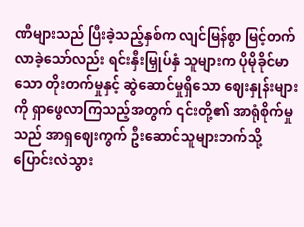ဏီများသည် ပြီးခဲ့သည့်နှစ်က လျင်မြန်စွာ မြင့်တက်လာခဲ့သော်လည်း ရင်းနှီးမြှုပ်နှံ သူများက ပိုမိုခိုင်မာသော တိုးတက်မှုနှင့် ဆွဲဆောင်မှုရှိသော ဈေးနှုန်းများကို ရှာဖွေလာကြသည့်အတွက် ၎င်းတို့၏ အာရုံစိုက်မှုသည် အာရှဈေးကွက် ဦးဆောင်သူများဘက်သို့ ပြောင်းလဲသွား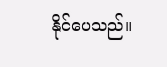နိုင်ပေသည်။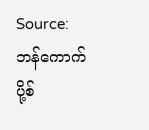Source: ဘန်ကောက်ပို့စ်